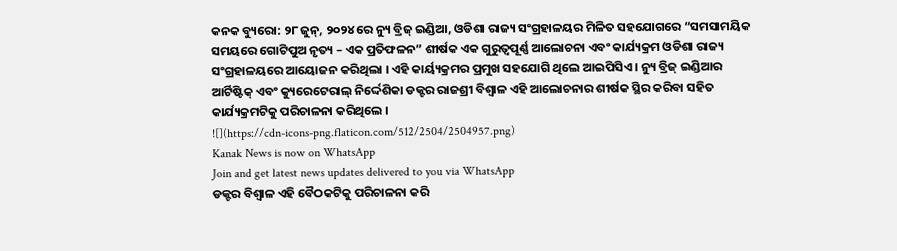କନକ ବ୍ୟୁରୋ: ୨୮ ଜୁନ୍, ୨୦୨୪ ରେ ନ୍ୟୁ ବ୍ରିଜ୍ ଇଣ୍ଡିଆ, ଓଡିଶା ରାଜ୍ୟ ସଂଗ୍ରହାଳୟର ମିଳିତ ସହଯୋଗରେ “ସମସାମୟିକ ସମୟରେ ଗୋଟିପୁଅ ନୃତ୍ୟ – ଏକ ପ୍ରତିଫଳନ” ଶୀର୍ଷକ ଏକ ଗୁରୁତ୍ୱପୂର୍ଣ୍ଣ ଆଲୋଚନା ଏବଂ କାର୍ଯ୍ୟକ୍ରମ ଓଡିଶା ରାଜ୍ୟ ସଂଗ୍ରହାଳୟରେ ଆୟୋଜନ କରିଥିଲା । ଏହି କାର୍ୟ୍ୟକ୍ରମର ପ୍ରମୁଖ ସହଯୋଗି ଥିଲେ ଆଇପିସିଏ । ନ୍ୟୁ ବ୍ରିଜ୍ ଇଣ୍ଡିଆର ଆର୍ଟିଷ୍ଟିକ୍ ଏବଂ କ୍ୟୁରେଟେରାଲ୍ ନିର୍ଦ୍ଦେଶିକା ଡକ୍ଟର ରାଜଶ୍ରୀ ବିଶ୍ଵାଳ ଏହି ଆଲୋଚନାର ଶୀର୍ଷକ ସ୍ଥିର କରିବା ସହିତ କାର୍ଯ୍ୟକ୍ରମଟିକୁ ପରିଚାଳନା କରିଥିଲେ ।
![](https://cdn-icons-png.flaticon.com/512/2504/2504957.png)
Kanak News is now on WhatsApp
Join and get latest news updates delivered to you via WhatsApp
ଡକ୍ଟର ବିଶ୍ଵାଳ ଏହି ବୈଠକଟିକୁ ପରିଚାଳନା କରି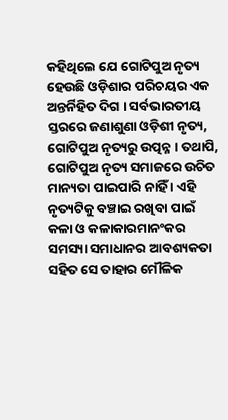କହିଥିଲେ ଯେ ଗୋଟିପୁଅ ନୃତ୍ୟ ହେଉଛି ଓଡ଼ିଶାର ପରିଚୟର ଏକ ଅନ୍ତର୍ନିହିତ ଦିଗ । ସର୍ବଭାରତୀୟ ସ୍ତରରେ ଜଣାଶୁଣା ଓଡ଼ିଶୀ ନୃତ୍ୟ, ଗୋଟିପୁଅ ନୃତ୍ୟରୁ ଉତ୍ପନ୍ନ । ତଥାପି, ଗୋଟିପୁଅ ନୃତ୍ୟ ସମାଜରେ ଉଚିତ ମାନ୍ୟତା ପାଇପାରି ନାହିଁ । ଏହି ନୃତ୍ୟଟିକୁ ବଞ୍ଚାଇ ରଖିବା ପାଇଁ କଳା ଓ କଳାକାରମାନଂକର ସମସ୍ୟା ସମାଧାନର ଆବଶ୍ୟକତା ସହିତ ସେ ତାହାର ମୌଳିକ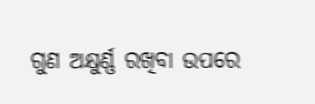ଗୁଣ ଅକ୍ଷୁର୍ଣ୍ଣ ରଖିବା ଉପରେ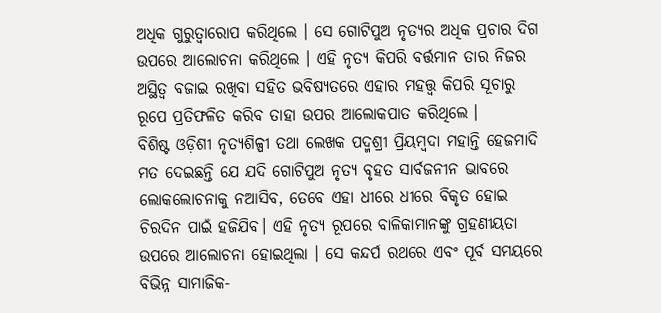ଅଧିକ ଗୁରୁତ୍ୱାରୋପ କରିଥିଲେ । ସେ ଗୋଟିପୁଅ ନୃତ୍ୟର ଅଧିକ ପ୍ରଚାର ଦିଗ ଉପରେ ଆଲୋଚନା କରିଥିଲେ । ଏହି ନୃତ୍ୟ କିପରି ବର୍ତ୍ତମାନ ତାର ନିଜର ଅସ୍ଥିତ୍ଵ ବଜାଇ ରଖିବା ସହିତ ଭବିଷ୍ୟତରେ ଏହାର ମହତ୍ତ୍ଵ କିପରି ସୂଚାରୁ ରୂପେ ପ୍ରତିଫଳିତ କରିବ ତାହା ଉପର ଆଲୋକପାତ କରିଥିଲେ ।
ବିଶିଷ୍ଟ ଓଡ଼ିଶୀ ନୃତ୍ୟଶିଳ୍ପୀ ତଥା ଲେଖକ ପଦ୍ମଶ୍ରୀ ପ୍ରିୟମ୍ବଦା ମହାନ୍ତି ହେଜମାଦି ମତ ଦେଇଛନ୍ତି ଯେ ଯଦି ଗୋଟିପୁଅ ନୃତ୍ୟ ବୃହତ ସାର୍ବଜନୀନ ଭାବରେ ଲୋକଲୋଚନାକୁ ନଆସିବ, ତେବେ ଏହା ଧୀରେ ଧୀରେ ବିକୃତ ହୋଇ ଚିରଦିନ ପାଇଁ ହଜିଯିବ। ଏହି ନୃତ୍ୟ ରୂପରେ ବାଳିକାମାନଙ୍କୁ ଗ୍ରହଣୀୟତା ଉପରେ ଆଲୋଚନା ହୋଇଥିଲା । ସେ କନ୍ଦର୍ପ ରଥରେ ଏବଂ ପୂର୍ବ ସମୟରେ ବିଭିନ୍ନ ସାମାଜିକ-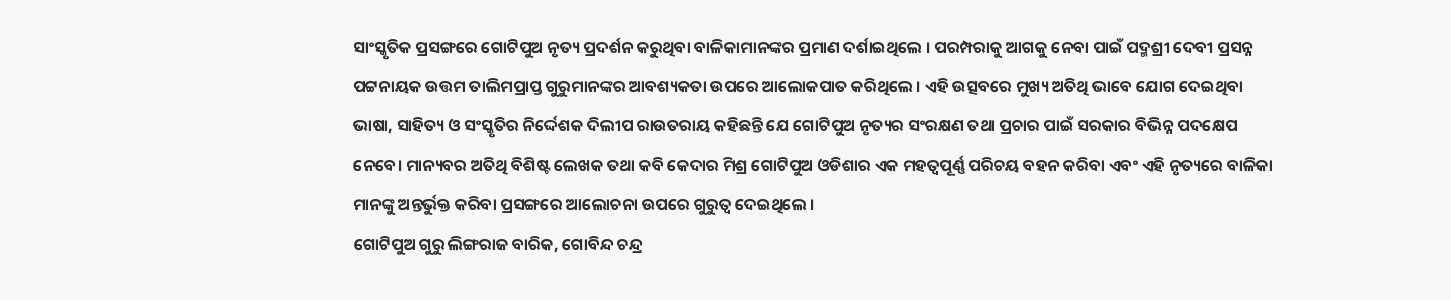ସାଂସ୍କୃତିକ ପ୍ରସଙ୍ଗରେ ଗୋଟିପୁଅ ନୃତ୍ୟ ପ୍ରଦର୍ଶନ କରୁଥିବା ବାଳିକାମାନଙ୍କର ପ୍ରମାଣ ଦର୍ଶାଇଥିଲେ । ପରମ୍ପରାକୁ ଆଗକୁ ନେବା ପାଇଁ ପଦ୍ମଶ୍ରୀ ଦେବୀ ପ୍ରସନ୍ନ ପଟ୍ଟନାୟକ ଉତ୍ତମ ତାଲିମପ୍ରାପ୍ତ ଗୁରୁମାନଙ୍କର ଆବଶ୍ୟକତା ଉପରେ ଆଲୋକପାତ କରିଥିଲେ । ଏହି ଉତ୍ସବରେ ମୁଖ୍ୟ ଅତିଥି ଭାବେ ଯୋଗ ଦେଇଥିବା ଭାଷା, ସାହିତ୍ୟ ଓ ସଂସ୍କୃତିର ନିର୍ଦ୍ଦେଶକ ଦିଲୀପ ରାଉତରାୟ କହିଛନ୍ତି ଯେ ଗୋଟିପୁଅ ନୃତ୍ୟର ସଂରକ୍ଷଣ ତଥା ପ୍ରଚାର ପାଇଁ ସରକାର ବିଭିନ୍ନ ପଦକ୍ଷେପ ନେବେ। ମାନ୍ୟବର ଅତିଥି ବିଶିଷ୍ଟ ଲେଖକ ତଥା କବି କେଦାର ମିଶ୍ର ଗୋଟିପୁଅ ଓଡିଶାର ଏକ ମହତ୍ୱପୂର୍ଣ୍ଣ ପରିଚୟ ବହନ କରିବା ଏବଂ ଏହି ନୃତ୍ୟରେ ବାଳିକା ମାନଙ୍କୁ ଅନ୍ତର୍ଭୁକ୍ତ କରିବା ପ୍ରସଙ୍ଗରେ ଆଲୋଚନା ଉପରେ ଗୁରୁତ୍ୱ ଦେଇଥିଲେ ।
ଗୋଟିପୁଅ ଗୁରୁ ଲିଙ୍ଗରାଜ ବାରିକ, ଗୋବିନ୍ଦ ଚନ୍ଦ୍ର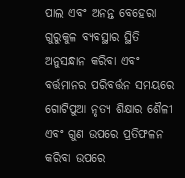ପାଲ ଏବଂ ଅନନ୍ତ ବେହେରା ଗୁରୁକୁଳ ବ୍ୟବସ୍ଥାର ସ୍ଥିତି ଅନୁସନ୍ଧାନ କରିବା ଏବଂ ବର୍ତ୍ତମାନର ପରିବର୍ତ୍ତନ ସମୟରେ ଗୋଟିପୁଆ ନୃତ୍ୟ ଶିକ୍ଷାର ଶୈଳୀ ଏବଂ ଗୁଣ ଉପରେ ପ୍ରତିଫଳନ କରିବା ଉପରେ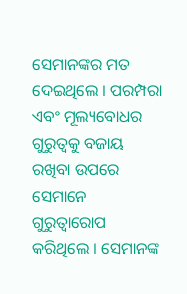ସେମାନଙ୍କର ମତ ଦେଇଥିଲେ । ପରମ୍ପରା ଏବଂ ମୂଲ୍ୟବୋଧର ଗୁରୁତ୍ୱକୁ ବଜାୟ ରଖିବା ଉପରେ ସେମାନେ ଗୁରୁତ୍ୱାରୋପ କରିଥିଲେ । ସେମାନଙ୍କ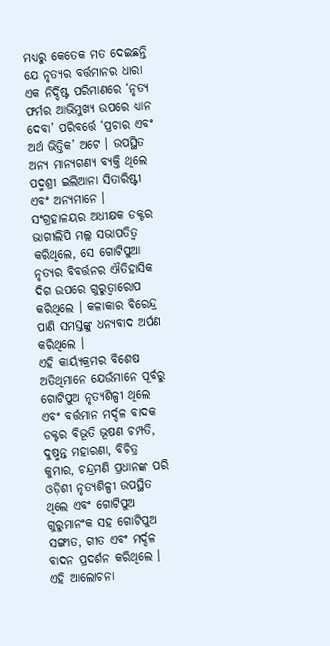ମଧ୍ୟରୁ କେତେକ ମତ ଦେଇଛନ୍ତି ଯେ ନୃତ୍ୟର ବର୍ତ୍ତମାନର ଧାରା ଏକ ନିର୍ଦ୍ଦିଷ୍ଟ ପରିମାଣରେ ‘ନୃତ୍ୟ ଫର୍ମର ଆଭିମୁଖ୍ୟ ଉପରେ ଧ୍ୟାନ ଦେବା’ ପରିବର୍ତ୍ତେ ‘ପ୍ରଚାର ଏବଂ ଅର୍ଥ ଭିତ୍ତିକ’ ଅଟେ । ଉପସ୍ଥିତ ଅନ୍ୟ ମାନ୍ୟଗଣ୍ୟ ବ୍ୟକ୍ତି ଥିଲେ ପଦ୍ମଶ୍ରୀ ଇଲିଆନା ସିତାରିଷ୍ଟୀ ଏବଂ ଅନ୍ୟମାନେ । ସଂଗ୍ରହାଳୟର ଅଧୀକ୍ଷକ ଡକ୍ଟର ଭାଗୀଲିପି ମଲ୍ଲ ସଭାପତିତ୍ୱ କରିଥିଲେ, ସେ ଗୋଟିପୁଆ ନୃତ୍ୟର ବିବର୍ତ୍ତନର ଐତିହାସିକ ଦିଗ ଉପରେ ଗୁରୁତ୍ୱାରୋପ କରିଥିଲେ । କଳାକାର ବିରେନ୍ଦ୍ର ପାଣି ସମସ୍ତଙ୍କୁ ଧନ୍ୟବାଦ ଅର୍ପଣ କରିଥିଲେ ।
ଏହି କାର୍ୟ୍ୟକ୍ରମର ବିଶେଷ ଅତିଥିମାନେ ଯେଉଁମାନେ ପୂର୍ବରୁ ଗୋଟିପୁଅ ନୃତ୍ୟଶିଳ୍ପୀ ଥିଲେ ଏବଂ ବର୍ତ୍ତମାନ ମର୍ଦ୍ଦଳ ବାଦକ ଡକ୍ଟର ବିଭୂତି ଭୂଷଣ ଚମ୍ପତି, ଦୁଷ୍ମନ୍ତ ମହାରଣା, ବିଚିତ୍ର କୁମାର, ଚନ୍ଦ୍ରମଣି ପ୍ରଧାନଙ୍କ ପରି ଓଡ଼ିଶୀ ନୃତ୍ୟଶିଳ୍ପୀ ଉପସ୍ଥିତ ଥିଲେ ଏବଂ ଗୋଟିପୁଅ ଗୁରୁମାନଂକ ସହ ଗୋଟିପୁଅ ସଙ୍ଗୀତ, ଗୀତ ଏବଂ ମର୍ଦ୍ଦଳ ବାଦନ ପ୍ରଦର୍ଶନ କରିଥିଲେ ।
ଏହି ଆଲୋଚନା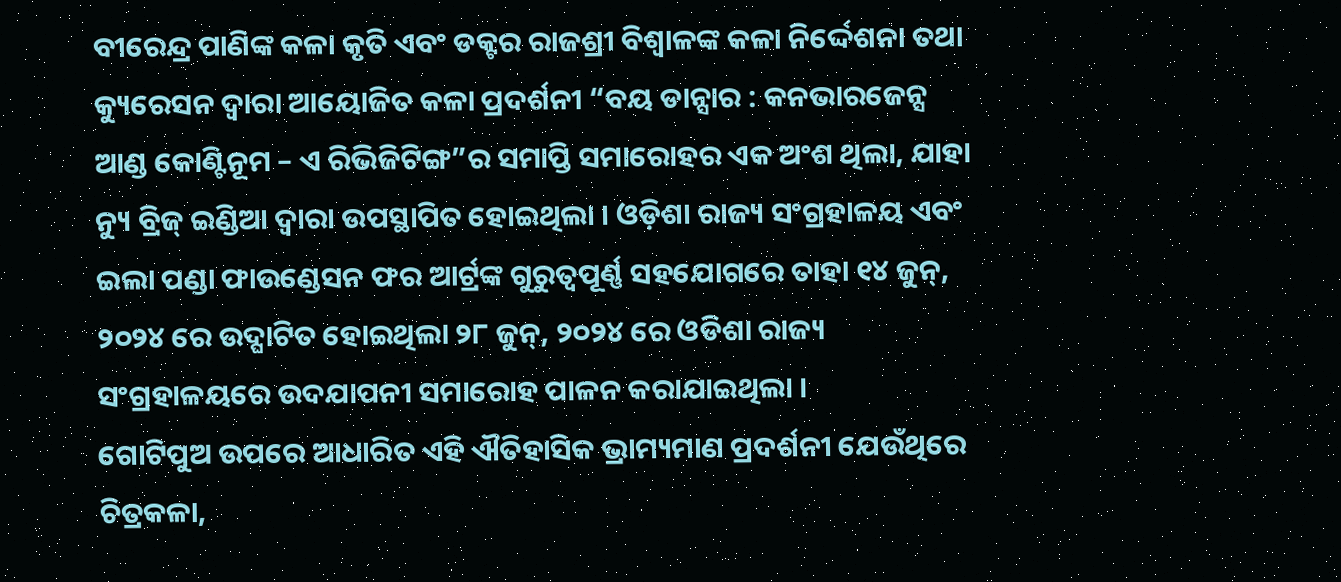ବୀରେନ୍ଦ୍ର ପାଣିଙ୍କ କଳା କୃତି ଏବଂ ଡକ୍ଟର ରାଜଶ୍ରୀ ବିଶ୍ଵାଳଙ୍କ କଳା ନିର୍ଦ୍ଦେଶନା ତଥା କ୍ୟୁରେସନ ଦ୍ୱାରା ଆୟୋଜିତ କଳା ପ୍ରଦର୍ଶନୀ “ବୟ ଡାନ୍ସାର : କନଭାରଜେନ୍ସ ଆଣ୍ଡ କୋଣ୍ଟିନୂମ – ଏ ରିଭିଜିଟିଙ୍ଗ”ର ସମାପ୍ତି ସମାରୋହର ଏକ ଅଂଶ ଥିଲା, ଯାହା ନ୍ୟୁ ବ୍ରିଜ୍ ଇଣ୍ଡିଆ ଦ୍ୱାରା ଉପସ୍ଥାପିତ ହୋଇଥିଲା । ଓଡ଼ିଶା ରାଜ୍ୟ ସଂଗ୍ରହାଳୟ ଏବଂ ଇଲା ପଣ୍ଡା ଫାଉଣ୍ଡେସନ ଫର ଆର୍ଟ୍ରଙ୍କ ଗୁରୁତ୍ୱପୂର୍ଣ୍ଣ ସହଯୋଗରେ ତାହା ୧୪ ଜୁନ୍, ୨୦୨୪ ରେ ଉଦ୍ଘାଟିତ ହୋଇଥିଲା ୨୮ ଜୁନ୍, ୨୦୨୪ ରେ ଓଡିଶା ରାଜ୍ୟ ସଂଗ୍ରହାଳୟରେ ଉଦଯାପନୀ ସମାରୋହ ପାଳନ କରାଯାଇଥିଲା ।
ଗୋଟିପୁଅ ଉପରେ ଆଧାରିତ ଏହି ଐତିହାସିକ ଭ୍ରାମ୍ୟମାଣ ପ୍ରଦର୍ଶନୀ ଯେଉଁଥିରେ ଚିତ୍ରକଳା,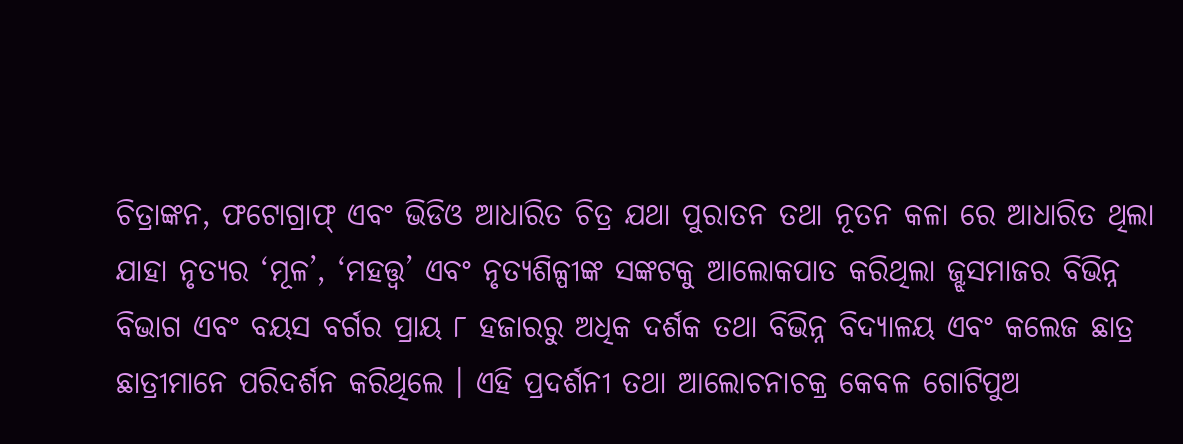ଚିତ୍ରାଙ୍କନ, ଫଟୋଗ୍ରାଫ୍ ଏବଂ ଭିଡିଓ ଆଧାରିତ ଚିତ୍ର ଯଥା ପୁରାତନ ତଥା ନୂତନ କଳା ରେ ଆଧାରିତ ଥିଲା ଯାହା ନୃତ୍ୟର ‘ମୂଳ’, ‘ମହତ୍ତ୍ୱ’ ଏବଂ ନୃତ୍ୟଶିଳ୍ପୀଙ୍କ ସଙ୍କଟକୁ ଆଲୋକପାତ କରିଥିଲା ଜ୍ଝସମାଜର ବିଭିନ୍ନ ବିଭାଗ ଏବଂ ବୟସ ବର୍ଗର ପ୍ରାୟ ୮ ହଜାରରୁ ଅଧିକ ଦର୍ଶକ ତଥା ବିଭିନ୍ନ ବିଦ୍ୟାଳୟ ଏବଂ କଲେଜ ଛାତ୍ର ଛାତ୍ରୀମାନେ ପରିଦର୍ଶନ କରିଥିଲେ । ଏହି ପ୍ରଦର୍ଶନୀ ତଥା ଆଲୋଚନାଚକ୍ର କେବଳ ଗୋଟିପୁଅ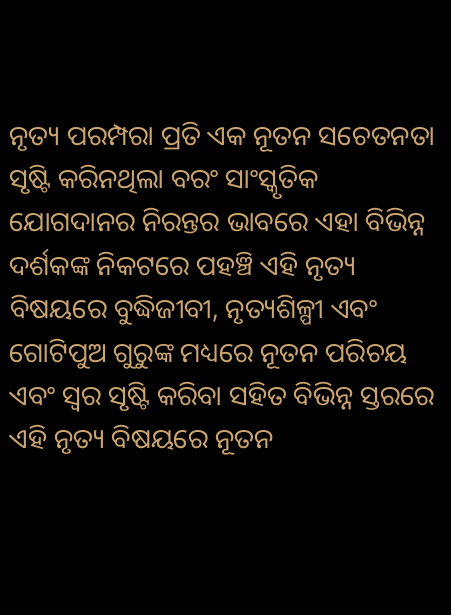ନୃତ୍ୟ ପରମ୍ପରା ପ୍ରତି ଏକ ନୂତନ ସଚେତନତା ସୃଷ୍ଟି କରିନଥିଲା ବରଂ ସାଂସ୍କୃତିକ ଯୋଗଦାନର ନିରନ୍ତର ଭାବରେ ଏହା ବିଭିନ୍ନ ଦର୍ଶକଙ୍କ ନିକଟରେ ପହଞ୍ଚି ଏହି ନୃତ୍ୟ ବିଷୟରେ ବୁଦ୍ଧିଜୀବୀ, ନୃତ୍ୟଶିଳ୍ପୀ ଏବଂ ଗୋଟିପୁଅ ଗୁରୁଙ୍କ ମଧ୍ୟରେ ନୂତନ ପରିଚୟ ଏବଂ ସ୍ୱର ସୃଷ୍ଟି କରିବା ସହିତ ବିଭିନ୍ନ ସ୍ତରରେ ଏହି ନୃତ୍ୟ ବିଷୟରେ ନୂତନ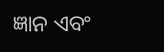ଜ୍ଞାନ ଏବଂ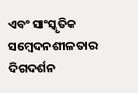ଏବଂ ସାଂସ୍କୃତିକ ସମ୍ବେଦନଶୀଳତାର ଦିଗଦର୍ଶନ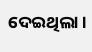ଦେଇଥିଲା ।